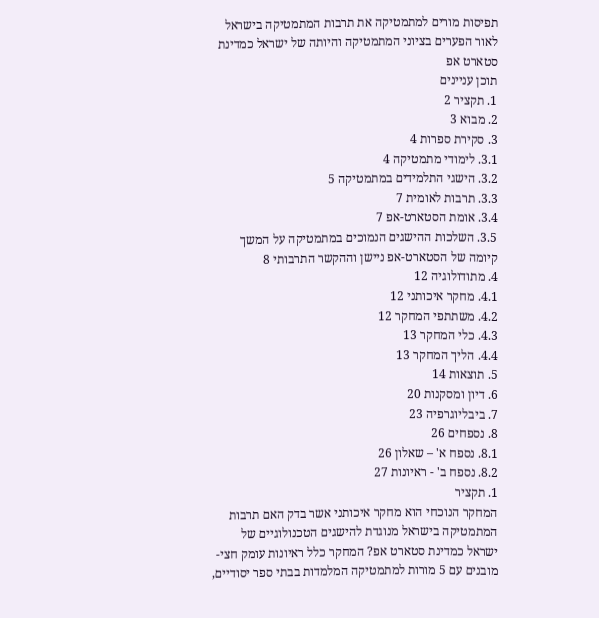תפיסות מורים למתמטיקה את תרבות המתמטיקה בישראל לאור הפערים בציוני המתמטיקה והיותה של ישראל כמדינת סטארט אפ
תוכן עניינים
1. תקציר 2
2. מבוא 3
3. סקירת ספרות 4
3.1. לימודי מתמטיקה 4
3.2. הישגי התלמידים במתמטיקה 5
3.3. תרבות לאומית 7
3.4. אומת הסטארט-אפ 7
3.5. השלכות ההישגים הנמוכים במתמטיקה על המשך קיומה של הסטארט-אפ ניישן וההקשר התרבותי 8
4. מתודולוגיה 12
4.1. מחקר איכותני 12
4.2. משתתפי המחקר 12
4.3. כלי המחקר 13
4.4. הליך המחקר 13
5. תוצאות 14
6. דיון ומסקנות 20
7. ביבליוגרפיה 23
8. נספחים 26
8.1. נספח א' – שאלון 26
8.2. נספח ב' - ראיונות 27
1. תקציר
המחקר הנוכחי הוא מחקר איכותני אשר בדק האם תרבות המתמטיקה בישראל מנוגדת להישגים הטכנולוגיים של ישראל כמדינת סטארט אפ? המחקר כלל ראיונות עומק חצי-מובנים עם 5 מורות למתמטיקה המלמדות בבתי ספר יסודיים,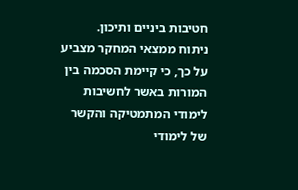חטיבות ביניים ותיכון.
ניתוח ממצאי המחקר מצביע על כך, כי קיימת הסכמה בין המורות באשר לחשיבות לימודי המתמטיקה והקשר של לימודי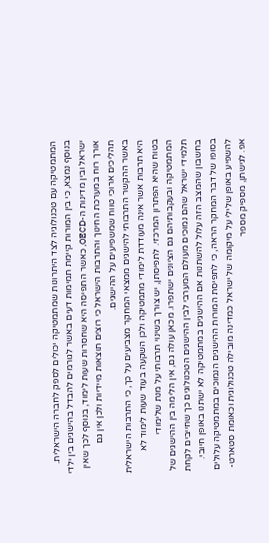המתמטיקה עם טכנולוגיה לצד היתרונות שמתמטיקה יכולים לספק לחברה הישראלית. בנוסף נמצא, כי בין המורות קיימת תמימות דעים באשר לגורמים להבדל בהישגים בין ילדי ישראל ובין מדינות ה-OECD, כאשר התפיסה היא שחסרות שעות לימוד, בנוסף לכך שאין אורך רוח במערכת החינוך והתרבות הישראל כי רוצים תוצאות מיידיות ולכן אין גם תהליכים ארוכי טווח שמשפיעים על ההישגים.
באשר ההקשר התרבותי להישגים ממצאי המחקר מצביעים על כך, כי התרבות הישראלית היא תרבות אשר אינה מעודדת לימודי מתמטיקה ולכן השקעה בעוד שעות לימוד לא בטוח שהיא הפתרון המרכזי. לתפיסתן, יש צורך בשינוי תרבותי על מנת שלימודי המתמטיקה ובעקבותיהם גם הציונים ישתפרו. מכאן עולה גם, אין הלימה בין ההישגים של תלמידי ישראל שהם נמוכים מעולם המערבי לבין ההישגים הטכנולוגים כך שחייבים לקחת בחשבון שהמצב הזה עלול להשתנות אם ההישגים במתמטיקה לא ישתנו באופן חיובי.
בסופו של דבר המחקר הראה, כי לתפיסת המורות ההישגים הנמוכים במתמטיקה עלולים להשפיע באופן שלילי על מיקומה של ישראל כמדינה מובילה טכנולוגית וכאומת סטארט-אפ. לגישתן, מספיק מספר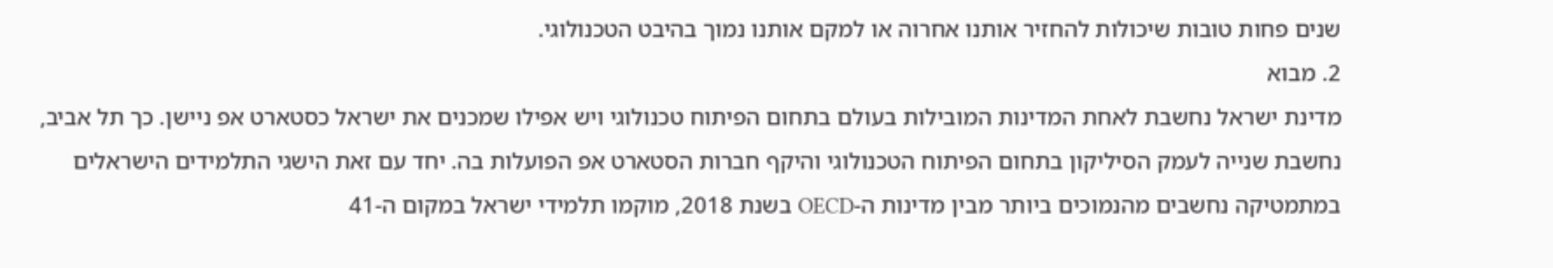שנים פחות טובות שיכולות להחזיר אותנו אחרוה או למקם אותנו נמוך בהיבט הטכנולוגי.
2. מבוא
מדינת ישראל נחשבת לאחת המדינות המובילות בעולם בתחום הפיתוח טכנולוגי ויש אפילו שמכנים את ישראל כסטארט אפ ניישן. כך תל אביב, נחשבת שנייה לעמק הסיליקון בתחום הפיתוח הטכנולוגי והיקף חברות הסטארט אפ הפועלות בה. יחד עם זאת הישגי התלמידים הישראלים במתמטיקה נחשבים מהנמוכים ביותר מבין מדינות ה-OECD בשנת 2018, מוקמו תלמידי ישראל במקום ה-41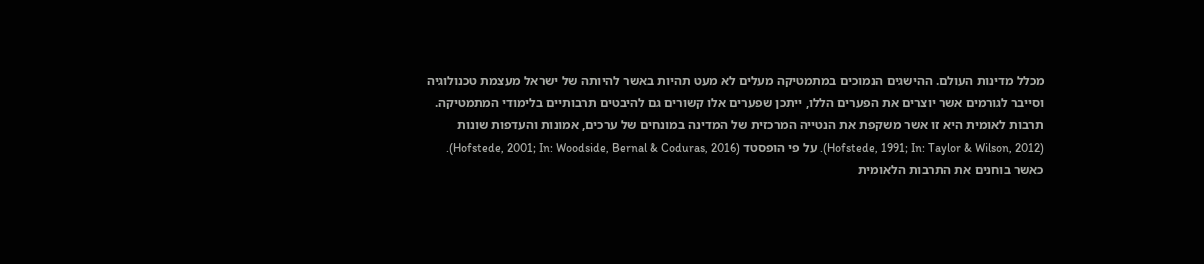מכלל מדינות העולם. ההישגים הנמוכים במתמטיקה מעלים לא מעט תהיות באשר להיותה של ישראל מעצמת טכנולוגיה וסייבר לגורמים אשר יוצרים את הפערים הללו, ייתכן שפערים אלו קשורים גם להיבטים תרבותיים בלימודי המתמטיקה.
תרבות לאומית היא זו אשר משקפת את הנטייה המרכזית של המדינה במונחים של ערכים, אמונות והעדפות שונות (Hofstede, 1991; In: Taylor & Wilson, 2012). על פי הופסטד (Hofstede, 2001; In: Woodside, Bernal & Coduras, 2016). כאשר בוחנים את התרבות הלאומית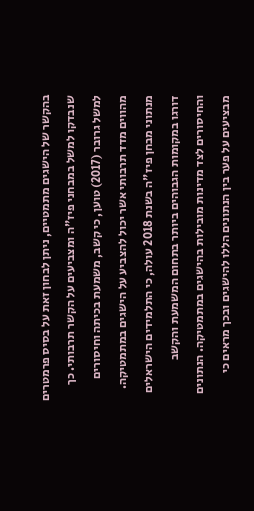בהקשר של הישגים מתמטיים, ניתן לבחון זאת על בסיס פרמטרים שנבדקו למשל במבחני פיז"ה ומצביעים על הקשר תרבותי. כך למשל גרובר (2017) טוען, כי קשב, משמעת בכיתה וחיסורים מהווים מדד תרבותי אשר יכול להצביע על הישגים במתמטיקה. מנתוני מבחן פיז"ה בשנת 2018 עולה, כי התלמידים הישראלים דורגו במקומות הגבוהים ביותר בתחום המשמעת והקשב והחיסורים לצד מדינות מובילות בהישגים במתמטיקה. הנתונים מבציעים על פער בין הנתונים הללו להישגים ובכך מראים כי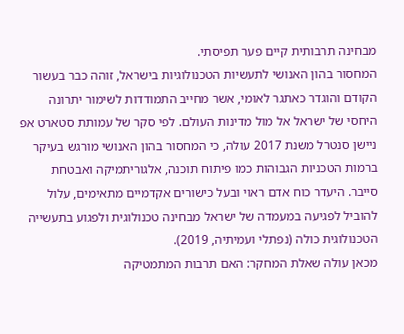מבחינה תרבותית קיים פער תפיסתי.
המחסור בהון האנושי לתעשיות הטכנולוגיות בישראל, זוהה כבר בעשור הקודם והוגדר כאתגר לאומי, אשר מחייב התמודדות לשימור יתרונה היחסי של ישראל אל מול מדינות העולם. לפי סקר של עמותת סטארט אפ ניישן סנטרל משנת 2017 עולה, כי המחסור בהון האנושי מורגש בעיקר ברמות הטכניות הגבוהות כמו פיתוח תוכנה, אלגוריתמיקה ואבטחת סייבר. היעדר כוח אדם ראוי ובעל כישורים אקדמיים מתאימים, עלול להוביל לפגיעה במעמדה של ישראל מבחינה טכנולוגית ולפגוע בתעשייה הטכנולוגית כולה (נפתלי ועמיתיה, 2019).
מכאן עולה שאלת המחקר: האם תרבות המתמטיקה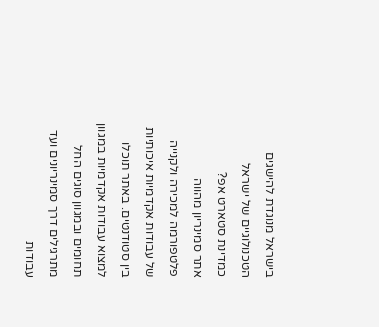בישראל מנוגדת להישגים הטכנולוגיים של ישראל כמדינת סטארט אפ?
אתר סמינריון מהווה פלטפורמה למכירה ולקנייה של עבודות אקדמיות איכותיות בין סטודנטים. באתר תוכלו למצוא עבודות אקדמיות במגוון תחומים ובמגוון סוגים החל מתרגילים דרך סמינריונים ועד עבודות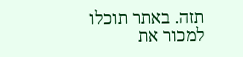תזה. באתר תוכלו למכור את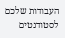העבודות שלכם לסטודנטים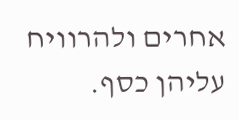אחרים ולהרוויח עליהן כסף.